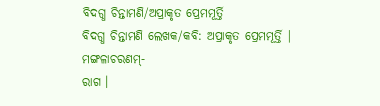ବିଦଗ୍ଧ ଚିନ୍ତାମଣି/ଅପ୍ରାକୃତ ପ୍ରେମମୂର୍ତ୍ତି
ବିଦଗ୍ଧ ଚିନ୍ତାମଣି ଲେଖକ/କବି: ଅପ୍ରାକୃତ ପ୍ରେମମୂର୍ତ୍ତି |
ମଙ୍ଗଳାଚରଣମ୍-
ରାଗ ।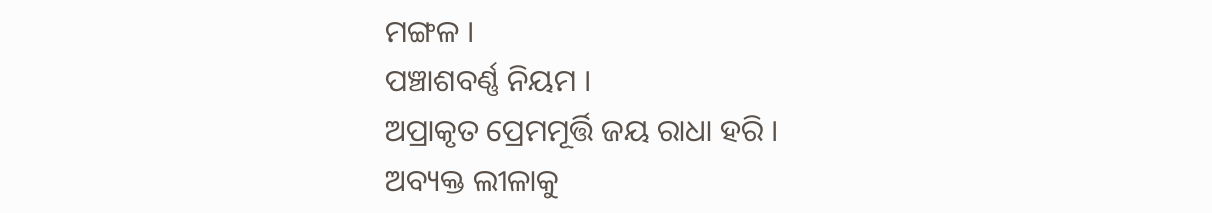ମଙ୍ଗଳ ।
ପଞ୍ଚାଶବର୍ଣ୍ଣ ନିୟମ ।
ଅପ୍ରାକୃତ ପ୍ରେମମୂର୍ତ୍ତି ଜୟ ରାଧା ହରି ।
ଅବ୍ୟକ୍ତ ଲୀଳାକୁ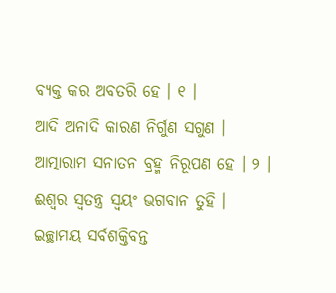ବ୍ୟକ୍ତ କର ଅବତରି ହେ । ୧ ।
ଆଦି ଅନାଦି କାରଣ ନିର୍ଗୁଣ ସଗୁଣ ।
ଆତ୍ମାରାମ ସନାତନ ବ୍ରହ୍ମ ନିରୂପଣ ହେ । ୨ ।
ଈଶ୍ୱର ସ୍ୱତନ୍ତ୍ର ସ୍ୱୟଂ ଭଗବାନ ତୁହି ।
ଇଚ୍ଛାମୟ ସର୍ବଶକ୍ତିବନ୍ତ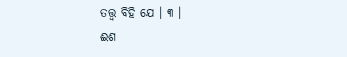ତତ୍ତ୍ୱ ବିହି ଯେ । ୩ ।
ଈଶ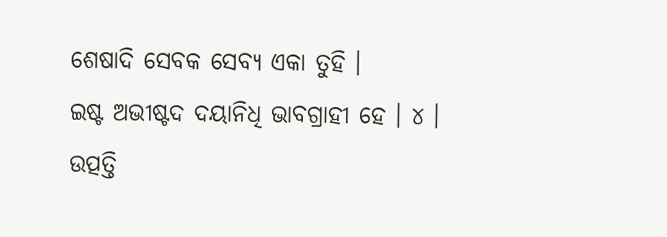ଶେଷାଦି ସେବକ ସେବ୍ୟ ଏକା ତୁହି ।
ଇଷ୍ଟ ଅଭୀଷ୍ଟଦ ଦୟାନିଧି ଭାବଗ୍ରାହୀ ହେ । ୪ ।
ଉତ୍ପତ୍ତି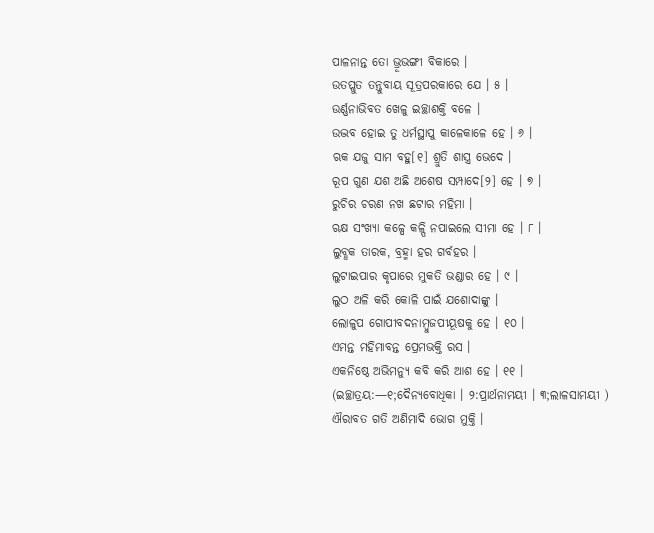ପାଳନାନ୍ତ ତୋ ଭ୍ରୂଭଙ୍ଗୀ ବିକାରେ ।
ଉତପ୍ଳୁତ ତନ୍ତୁବାୟ ସୂତ୍ରପରକାରେ ଯେ । ୫ ।
ଉର୍ଣ୍ଣନାଭିବତ ଖେଳୁ ଇଚ୍ଛାଶକ୍ତି ବଳେ ।
ଉଦ୍ଭବ ହୋଇ ତୁ ଧର୍ମସ୍ଥାପୁ କାଳେକାଳେ ହେ । ୬ ।
ଋକ ଯଜୁ ସାମ ବହୁ[୧] ଶ୍ରୁତି ଶାସ୍ତ୍ର ଭେଦେ ।
ରୂପ ଗୁଣ ଯଶ ଅଛି ଅଶେଷ ସମ୍ପାଦେ[୨] ହେ । ୭ ।
ରୁଚିର ଚରଣ ନଖ ଛଟାର ମହିମା ।
ଋକ୍ଷ ସଂଖ୍ୟା କଳ୍ପେ କଳ୍ପି ନପାଇଲେ ସୀମା ହେ । ୮ ।
ଲୁବ୍ଧକ ତାରକ, ବ୍ରହ୍ମା ହର ଗର୍ବହର ।
ଲୁଟାଇପାର କୃପାରେ ମୁକତି ଭଣ୍ଡାର ହେ । ୯ ।
ଲୁଠ ଅଳି କରି କୋଳି ପାଇଁ ଯଶୋଦାଙ୍କୁ ।
ଲୋଳୁପ ଗୋପୀବଦନାମ୍ବୁଜପୀୟୂଷକୁ ହେ । ୧୦ ।
ଏମନ୍ତ ମହିମାବନ୍ତ ପ୍ରେମଭକ୍ତି ରସ ।
ଏକନିଷ୍ଠେ ଅଭିମନ୍ୟୁ କବି କରି ଆଶ ହେ । ୧୧ ।
(ଇଚ୍ଛାତ୍ରୟ:—୧;ଦୈନ୍ୟବୋଧିକା । ୨:ପ୍ରାର୍ଥନାମୟୀ । ୩;ଲାଳସାମୟୀ )
ଐରାବତ ଗତି ଅଣିମାଦି ଭୋଗ ମୁକ୍ତି ।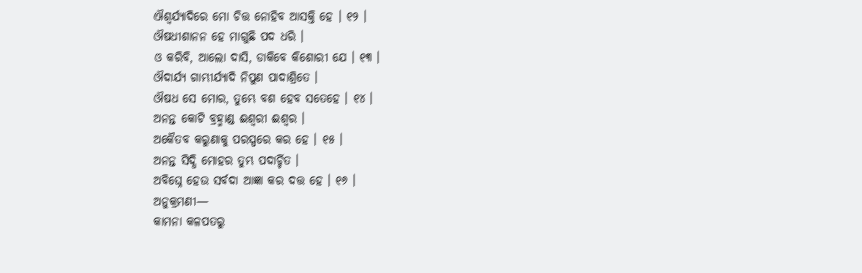ଐଶ୍ୱର୍ଯ୍ୟାଦିରେ ମୋ ଚିତ୍ତ ନୋହିବ ଆସକ୍ତି ହେ । ୧୨ ।
ଔଷଧୀଶାନନ ହେ ମାଗୁଛି ପଦ ଧରି ।
ଓ କରିବି, ଆଲୋ ଦାସି, ଡାକିବେ କିଶୋରୀ ଯେ । ୧୩ ।
ଔଦାର୍ଯ୍ୟ ଗାମ୍ଭୀର୍ଯ୍ୟାଦି ନିପୁଣ ପାଦାଶ୍ରିତେ ।
ଔଷଧ ସେ ମୋର, ତୁମ୍ଭେ ବଶ ହେବ ସତେହେ । ୧୪ ।
ଅନନ୍ତ କୋଟି ବ୍ରହ୍ମାଣ୍ଡ ଈଶ୍ୱରୀ ଈଶ୍ୱର ।
ଅକୈତବ କରୁଣାକୁ ପରସ୍ପରେ କର ହେ । ୧୫ ।
ଅନନ୍ତ ସିଦ୍ଧି ମୋହର ତୁମ୍ଭ ପଦାର୍ଚ୍ଚିତ ।
ଅବିଘ୍ନେ ହେଉ ସର୍ବଦା ଆଜ୍ଞା କର ଦତ୍ତ ହେ । ୧୬ ।
ଅନୁକ୍ରମଣୀ—
କାମନା କଳପତରୁ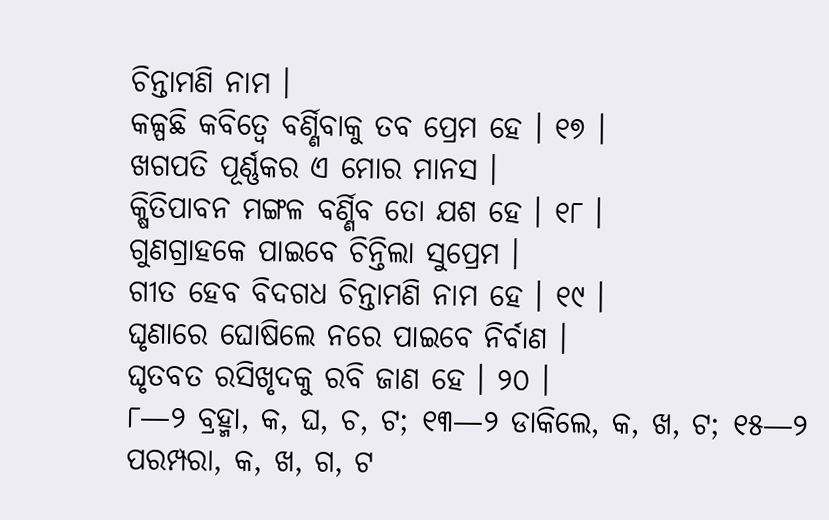ଚିନ୍ତାମଣି ନାମ ।
କଳ୍ପଛି କବିତ୍ୱେ ବର୍ଣ୍ଣିବାକୁ ତବ ପ୍ରେମ ହେ । ୧୭ ।
ଖଗପତି ପୂର୍ଣ୍ଣକର ଏ ମୋର ମାନସ ।
କ୍ଷିତିପାବନ ମଙ୍ଗଳ ବର୍ଣ୍ଣିବ ତୋ ଯଶ ହେ । ୧୮ ।
ଗୁଣଗ୍ରାହକେ ପାଇବେ ଚିନ୍ତିଲା ସୁପ୍ରେମ ।
ଗୀତ ହେବ ବିଦଗଧ ଚିନ୍ତାମଣି ନାମ ହେ । ୧୯ ।
ଘୃଣାରେ ଘୋଷିଲେ ନରେ ପାଇବେ ନିର୍ବାଣ ।
ଘୃତବତ ରସିଖୃଦକୁ ରବି ଜାଣ ହେ । ୨୦ ।
୮—୨ ବ୍ରହ୍ମା, କ, ଘ, ଚ, ଟ; ୧୩—୨ ଡାକିଲେ, କ, ଖ, ଟ; ୧୫—୨
ପରମ୍ପରା, କ, ଖ, ଗ, ଟ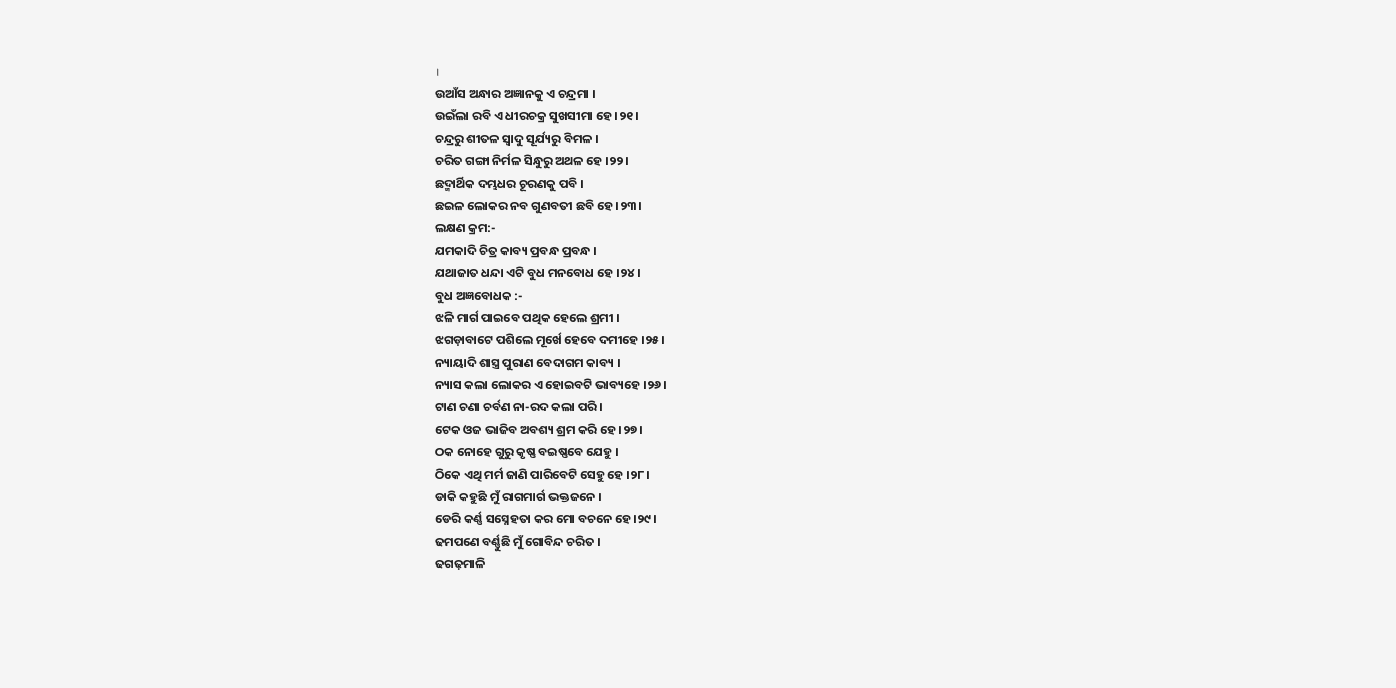।
ଉଆଁସ ଅନ୍ଧାର ଅଜ୍ଞାନକୁ ଏ ଚନ୍ଦ୍ରମା ।
ଉଇଁଲା ରବି ଏ ଧୀରଚକ୍ର ସୁଖସୀମା ହେ ।୨୧।
ଚନ୍ଦ୍ରରୁ ଶୀତଳ ସ୍ୱାଦୁ ସୂର୍ଯ୍ୟରୁ ବିମଳ ।
ଚରିତ ଗଙ୍ଗା ନିର୍ମଳ ସିନ୍ଧୁରୁ ଅଥଳ ହେ ।୨୨।
ଛଦ୍ମାର୍ଥିକ ଦମ୍ଭଧର ଚୂରଣକୁ ପବି ।
ଛଇଳ ଲୋକର ନବ ଗୁଣବତୀ ଛବି ହେ ।୨୩।
ଲକ୍ଷଣ କ୍ରମ:-
ଯମକାଦି ଚିତ୍ର କାବ୍ୟ ପ୍ରବନ୍ଧ ପ୍ରବନ୍ଧ ।
ଯଥାଜାତ ଧନ୍ଦା ଏଟି ବୁଧ ମନବୋଧ ହେ ।୨୪।
ବୁଧ ଅଜ୍ଞବୋଧକ :-
ଝଳି ମାର୍ଗ ପାଇବେ ପଥିକ ହେଲେ ଶ୍ରମୀ ।
ଝଗଡ଼ାବାଟେ ପଶିଲେ ମୂର୍ଖେ ହେବେ ଦମୀହେ ।୨୫।
ନ୍ୟାୟାଦି ଶାସ୍ତ୍ର ପୁରାଣ ବେଦାଗମ କାବ୍ୟ ।
ନ୍ୟାସ କଲା ଲୋକର ଏ ହୋଇବଟି ଭାବ୍ୟହେ ।୨୬।
ଟାଣ ଚଣା ଚର୍ବଣ ନା-ରଦ କଲା ପରି ।
ଟେକ ଓଜ ଭାଜିବ ଅବଶ୍ୟ ଶ୍ରମ କରି ହେ ।୨୭।
ଠକ ନୋହେ ଗୁରୁ କୃଷ୍ଣ ବଇଷ୍ଣବେ ଯେହୁ ।
ଠିକେ ଏଥି ମର୍ମ ଜାଣି ପାରିବେଟି ସେହୁ ହେ ।୨୮।
ଡାକି କହୁଛି ମୁଁ ରାଗମାର୍ଗ ଭକ୍ତଜନେ ।
ଡେରି କର୍ଣ୍ଣ ସସ୍ନେହତା କର ମୋ ବଚନେ ହେ ।୨୯।
ଢମପଣେ ବର୍ଣ୍ଣୁଛି ମୁଁ ଗୋବିନ୍ଦ ଚରିତ ।
ଢଗଢ଼ମାଳି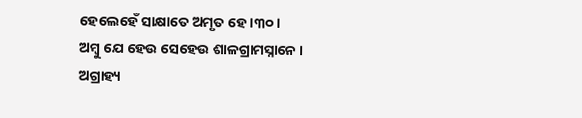ହେଲେହେଁ ସାକ୍ଷାତେ ଅମୃତ ହେ ।୩୦।
ଅମ୍ବୁ ଯେ ହେଉ ସେହେଉ ଶାଳଗ୍ରାମସ୍ନାନେ ।
ଅଗ୍ରାହ୍ୟ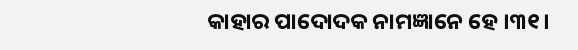କାହାର ପାଦୋଦକ ନାମଜ୍ଞାନେ ହେ ।୩୧।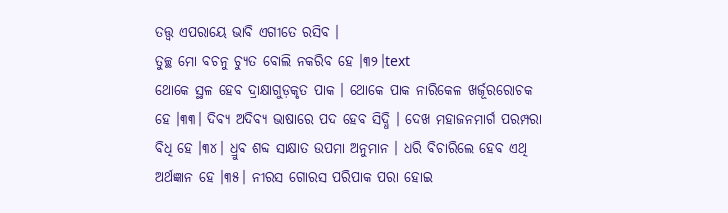ତତ୍ତ୍ୱ ଏପରାୟେ ଭାବି ଏଗୀତେ ରସିବ ।
ତୁଚ୍ଛ ମୋ ବଚନୁ ଚ୍ୟୁତ ବୋଲି ନକରିବ ହେ ।୩୨।text
ଥୋକେ ସ୍ଥଳ ହେବ ଦ୍ରାକ୍ଷାଗୁଡ଼କୃତ ପାକ । ଥୋକେ ପାକ ନାରିକେଳ ଖର୍ଜୂରରୋଚକ ହେ ।୩୩। ଦିବ୍ୟ ଅଦିବ୍ୟ ଭାଷାରେ ପଦ ହେବ ସିଦ୍ଧି । ଦେଖ ମହାଜନମାର୍ଗ ପରମ୍ପରା ବିଧି ହେ ।୩୪। ଧ୍ରୁବ ଶବ୍ଦ ସାକ୍ଷାତ ଉପମା ଅନୁମାନ । ଧରି ବିଚାରିଲେ ହେବ ଏଥି ଅର୍ଥଜ୍ଞାନ ହେ ।୩୫। ନୀରସ ଗୋରସ ପରିପାକ ପରା ହୋଇ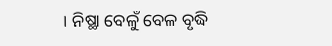। ନିଷ୍ଥା ବେଳୁଁ ବେଳ ବୃଦ୍ଧି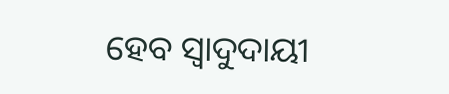ହେବ ସ୍ୱାଦୁଦାୟୀ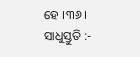ହେ ।୩୬।
ସାଧୁସ୍ତୁତି :-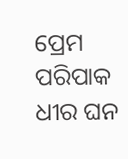ପ୍ରେମ ପରିପାକ ଧୀର ଘନ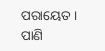ପରାୟେତ । ପାଣି